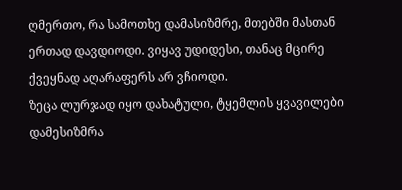ღმერთო, რა სამოთხე დამასიზმრე, მთებში მასთან ერთად დავდიოდი. ვიყავ უდიდესი, თანაც მცირე ქვეყნად აღარაფერს არ ვჩიოდი.
ზეცა ლურჯად იყო დახატული, ტყემლის ყვავილები დამესიზმრა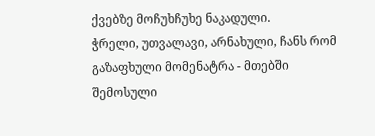ქვებზე მოჩუხჩუხე ნაკადული.
ჭრელი, უთვალავი, არნახული, ჩანს რომ გაზაფხული მომენატრა - მთებში შემოსული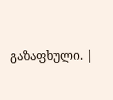გაზაფხული. |